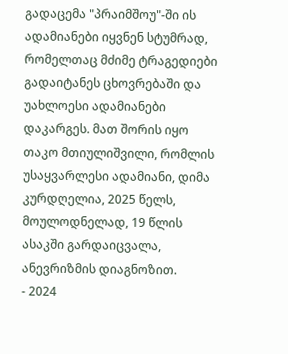გადაცემა "პრაიმშოუ"-ში ის ადამიანები იყვნენ სტუმრად, რომელთაც მძიმე ტრაგედიები გადაიტანეს ცხოვრებაში და უახლოესი ადამიანები დაკარგეს. მათ შორის იყო თაკო მთიულიშვილი, რომლის უსაყვარლესი ადამიანი, დიმა კურდღელია, 2025 წელს, მოულოდნელად, 19 წლის ასაკში გარდაიცვალა, ანევრიზმის დიაგნოზით.
- 2024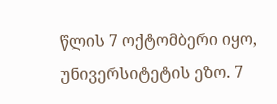წლის 7 ოქტომბერი იყო, უნივერსიტეტის ეზო. 7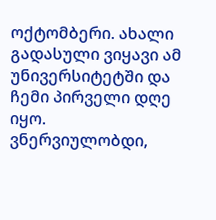ოქტომბერი. ახალი გადასული ვიყავი ამ უნივერსიტეტში და ჩემი პირველი დღე იყო. ვნერვიულობდი,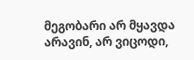მეგობარი არ მყავდა არავინ, არ ვიცოდი,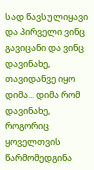სად წავსულიყავი და პირველი ვინც გავიცანი და ვინც დავინახე, თავიდანვე იყო დიმა... დიმა რომ დავინახე, როგორიც ყოველთვის წარმომედგინა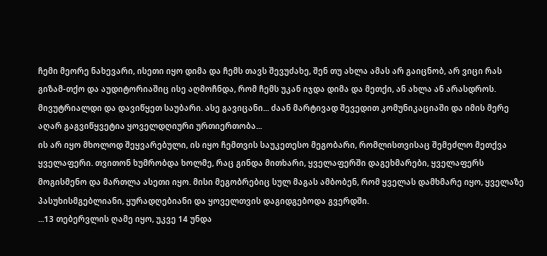ჩემი მეორე ნახევარი, ისეთი იყო დიმა და ჩემს თავს შევუძახე, შენ თუ ახლა ამას არ გაიცნობ, არ ვიცი რას გიზამ-თქო და აუდიტორიაშიც ისე აღმოჩნდა, რომ ჩემს უკან იჯდა დიმა და მეთქი, ან ახლა ან არასდროს. მივუტრიალდი და დავიწყეთ საუბარი. ასე გავიცანი... ძაან მარტივად შევედით კომუნიკაციაში და იმის მერე აღარ გაგვიწყვეტია ყოველდღიური ურთიერთობა...
ის არ იყო მხოლოდ შეყვარებული, ის იყო ჩემთვის საუკეთესო მეგობარი, რომლისთვისაც შემეძლო მეთქვა ყველაფერი. თვითონ ხუმრობდა ხოლმე, რაც გინდა მითხარი, ყველაფერში დაგეხმარები, ყველაფერს მოგისმენო და მართლა ასეთი იყო. მისი მეგობრებიც სულ მაგას ამბობენ, რომ ყველას დამხმარე იყო, ყველაზე პასუხისმგებლიანი, ყურადღებიანი და ყოველთვის დაგიდგებოდა გვერდში.
...13 თებერვლის ღამე იყო, უკვე 14 უნდა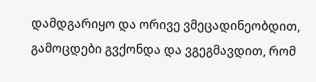დამდგარიყო და ორივე ვმეცადინეობდით, გამოცდები გვქონდა და ვგეგმავდით, რომ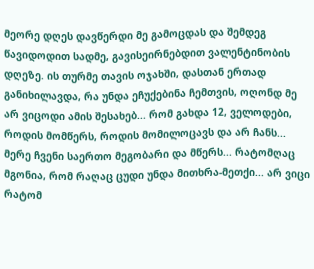მეორე დღეს დავწერდი მე გამოცდას და შემდეგ წავიდოდით სადმე, გავისეირნებდით ვალენტინობის დღეზე. ის თურმე თავის ოჯახში, დასთან ერთად განიხილავდა, რა უნდა ეჩუქებინა ჩემთვის, ოღონდ მე არ ვიცოდი ამის შესახებ... რომ გახდა 12, ველოდები, როდის მომწერს, როდის მომილოცავს და არ ჩანს... მერე ჩვენი საერთო მეგობარი და მწერს... რატომღაც მგონია, რომ რაღაც ცუდი უნდა მითხრა-მეთქი... არ ვიცი რატომ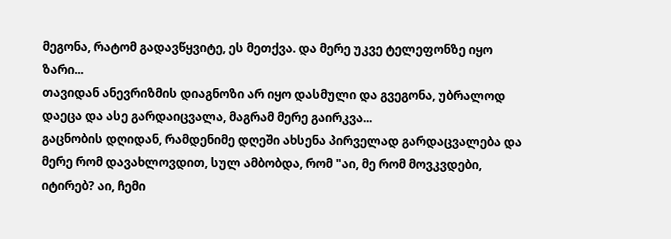მეგონა, რატომ გადავწყვიტე, ეს მეთქვა. და მერე უკვე ტელეფონზე იყო ზარი...
თავიდან ანევრიზმის დიაგნოზი არ იყო დასმული და გვეგონა, უბრალოდ დაეცა და ასე გარდაიცვალა, მაგრამ მერე გაირკვა...
გაცნობის დღიდან, რამდენიმე დღეში ახსენა პირველად გარდაცვალება და მერე რომ დავახლოვდით, სულ ამბობდა, რომ "აი, მე რომ მოვკვდები, იტირებ? აი, ჩემი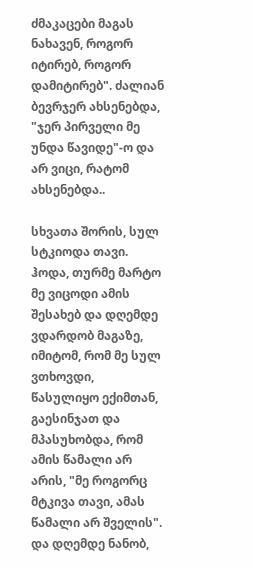ძმაკაცები მაგას ნახავენ, როგორ იტირებ, როგორ დამიტირებ". ძალიან ბევრჯერ ახსენებდა, "ჯერ პირველი მე უნდა წავიდე"-ო და არ ვიცი, რატომ ახსენებდა..

სხვათა შორის, სულ სტკიოდა თავი. ჰოდა, თურმე მარტო მე ვიცოდი ამის შესახებ და დღემდე ვდარდობ მაგაზე, იმიტომ, რომ მე სულ ვთხოვდი, წასულიყო ექიმთან, გაესინჯათ და მპასუხობდა, რომ ამის წამალი არ არის, "მე როგორც მტკივა თავი, ამას წამალი არ შველის". და დღემდე ნანობ,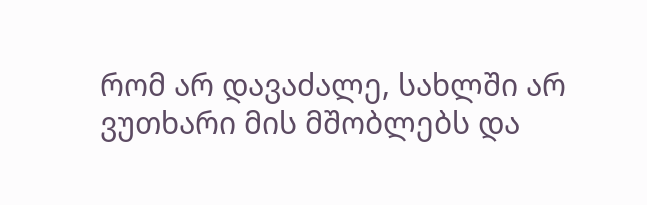რომ არ დავაძალე, სახლში არ ვუთხარი მის მშობლებს და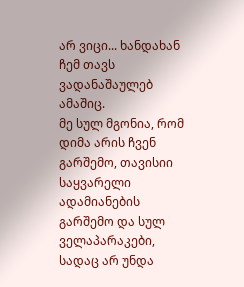არ ვიცი... ხანდახან ჩემ თავს ვადანაშაულებ ამაშიც.
მე სულ მგონია, რომ დიმა არის ჩვენ გარშემო, თავისიი საყვარელი ადამიანების გარშემო და სულ ველაპარაკები, სადაც არ უნდა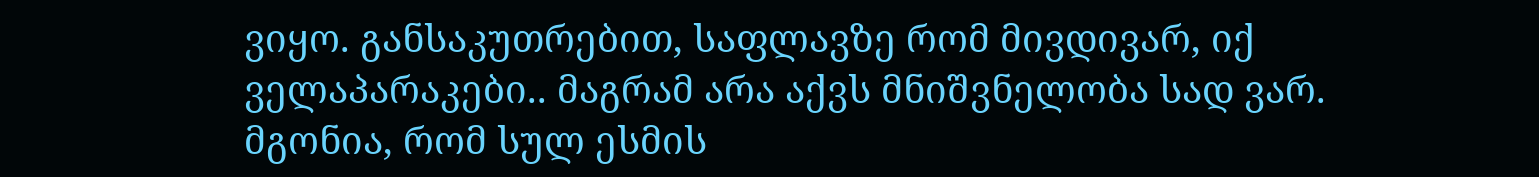ვიყო. განსაკუთრებით, საფლავზე რომ მივდივარ, იქ ველაპარაკები.. მაგრამ არა აქვს მნიშვნელობა სად ვარ. მგონია, რომ სულ ესმის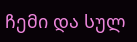ჩემი და სულ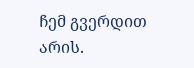ჩემ გვერდით არის.